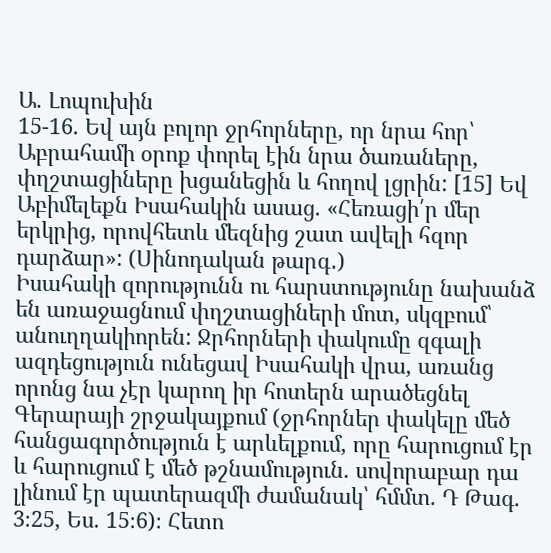Ա. Լոպուխին
15-16. Եվ այն բոլոր ջրհորները, որ նրա հոր՝ Աբրահամի օրոք փորել էին նրա ծառաները, փղշտացիները խցանեցին և հողով լցրին: [15] Եվ Աբիմելեքն Իսահակին ասաց. «Հեռացի՛ր մեր երկրից, որովհետև մեզնից շատ ավելի հզոր դարձար»: (Սինոդական թարգ․)
Իսահակի զորությունն ու հարստությունը նախանձ են առաջացնում փղշտացիների մոտ, սկզբում՝ անուղղակիորեն: Ջրհորների փակումը զգալի ազդեցություն ունեցավ Իսահակի վրա, առանց որոնց նա չէր կարող իր հոտերն արածեցնել Գերարայի շրջակայքում (ջրհորներ փակելը մեծ հանցագործություն է արևելքում, որը հարուցում էր և հարուցում է մեծ թշնամություն. սովորաբար դա լինում էր պատերազմի ժամանակ՝ հմմտ. Դ Թագ. 3։25, Ես. 15։6)։ Հետո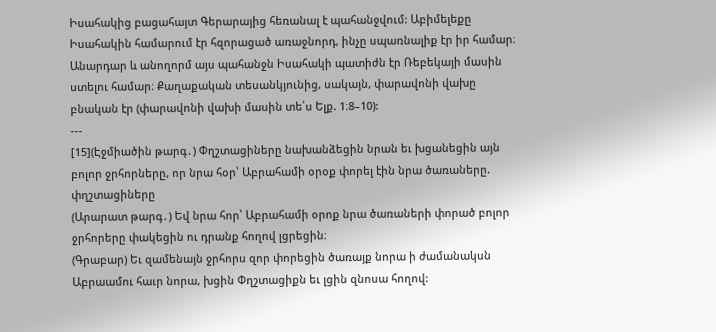Իսահակից բացահայտ Գերարայից հեռանալ է պահանջվում: Աբիմելեքը Իսահակին համարում էր հզորացած առաջնորդ, ինչը սպառնալիք էր իր համար։ Անարդար և անողորմ այս պահանջն Իսահակի պատիժն էր Ռեբեկայի մասին ստելու համար։ Քաղաքական տեսանկյունից, սակայն, փարավոնի վախը բնական էր (փարավոնի վախի մասին տե՛ս Ելք. 1։8–10):
---
[15](Էջմիածին թարգ․) Փղշտացիները նախանձեցին նրան եւ խցանեցին այն բոլոր ջրհորները, որ նրա հօր՝ Աբրահամի օրօք փորել էին նրա ծառաները. փղշտացիները
(Արարատ թարգ․) Եվ նրա հոր՝ Աբրահամի օրոք նրա ծառաների փորած բոլոր ջրհորերը փակեցին ու դրանք հողով լցրեցին։
(Գրաբար) Եւ զամենայն ջրհորս զոր փորեցին ծառայք նորա ի ժամանակսն Աբրաամու հաւր նորա, խցին Փղշտացիքն եւ լցին զնոսա հողով: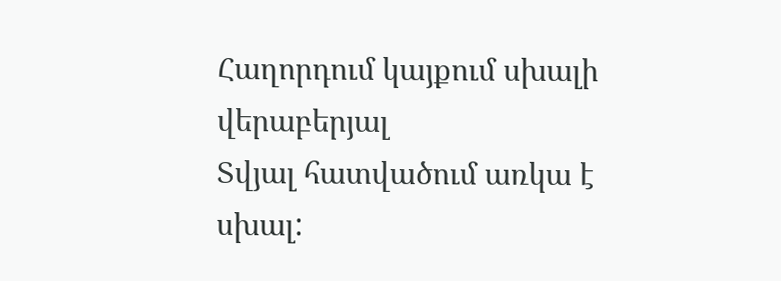Հաղորդում կայքում սխալի վերաբերյալ
Տվյալ հատվածում առկա է սխալ: